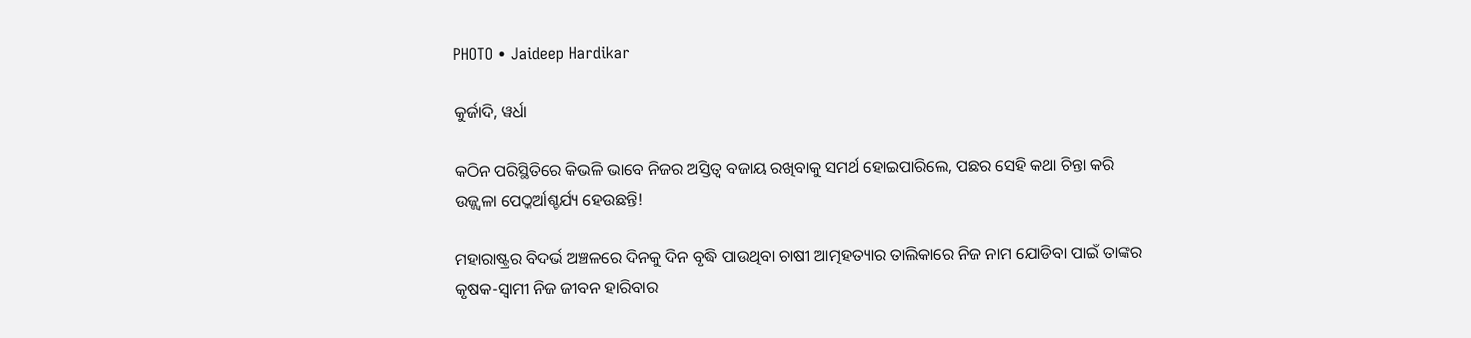PHOTO • Jaideep Hardikar

କୁର୍ଜାଦି, ୱର୍ଧା

କଠିନ ପରିସ୍ଥିତିରେ କିଭଳି ଭାବେ ନିଜର ଅସ୍ତିତ୍ୱ ବଜାୟ ରଖିବାକୁ ସମର୍ଥ ହୋଇପାରିଲେ, ପଛର ସେହି କଥା ଚିନ୍ତା କରି ଉଜ୍ଜ୍ୱଳା ପେଠ୍କର୍ଆଶ୍ଚର୍ଯ୍ୟ ହେଉଛନ୍ତି!

ମହାରାଷ୍ଟ୍ରର ବିଦର୍ଭ ଅଞ୍ଚଳରେ ଦିନକୁ ଦିନ ବୃଦ୍ଧି ପାଉଥିବା ଚାଷୀ ଆତ୍ମହତ୍ୟାର ତାଲିକାରେ ନିଜ ନାମ ଯୋଡିବା ପାଇଁ ତାଙ୍କର କୃଷକ-ସ୍ୱାମୀ ନିଜ ଜୀବନ ହାରିବାର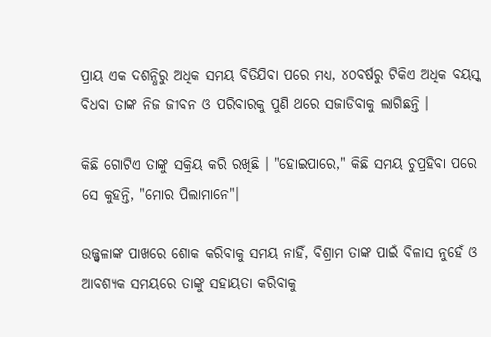ପ୍ରାୟ ଏକ ଦଶନ୍ଧିରୁ ଅଧିକ ସମୟ ବିତିଯିବା ପରେ ମଧ୍ୟ, ୪୦ବର୍ଷରୁ ଟିକିଏ ଅଧିକ ବୟସ୍କ ବିଧବା ତାଙ୍କ ନିଜ ଜୀବନ ଓ ପରିବାରକୁ ପୁଣି ଥରେ ସଜାଡିବାକୁ ଲାଗିଛନ୍ତି ।

କିଛି ଗୋଟିଏ ତାଙ୍କୁ ସକ୍ରିୟ କରି ରଖିଛି । "ହୋଇପାରେ," କିଛି ସମୟ ଚୁପ୍ରହିବା ପରେ ସେ କୁହନ୍ତି, "ମୋର ପିଲାମାନେ"।

ଉଜ୍ଜ୍ୱଳାଙ୍କ ପାଖରେ ଶୋକ କରିବାକୁ ସମୟ ନାହିଁ, ବିଶ୍ରାମ ତାଙ୍କ ପାଇଁ ବିଳାସ ନୁହେଁ ଓ ଆବଶ୍ୟକ ସମୟରେ ତାଙ୍କୁ ସହାୟତା କରିବାକୁ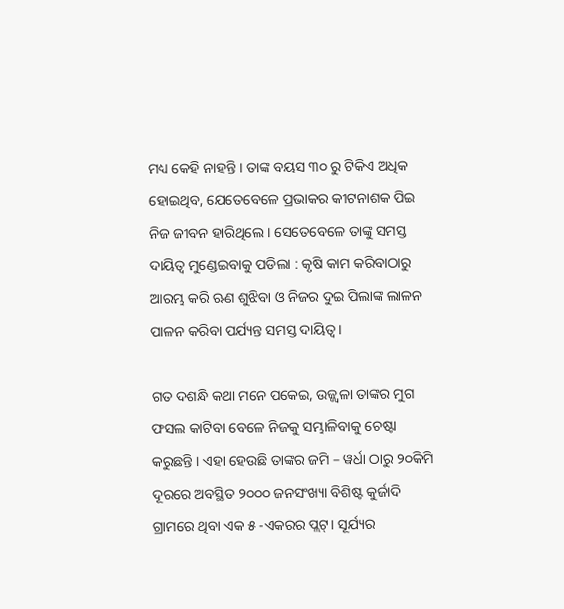ମଧ୍ୟ କେହି ନାହନ୍ତି । ତାଙ୍କ ବୟସ ୩୦ ରୁ ଟିକିଏ ଅଧିକ ହୋଇଥିବ, ଯେତେବେଳେ ପ୍ରଭାକର କୀଟନାଶକ ପିଇ ନିଜ ଜୀବନ ହାରିଥିଲେ । ସେତେବେଳେ ତାଙ୍କୁ ସମସ୍ତ ଦାୟିତ୍ୱ ମୁଣ୍ଡେଇବାକୁ ପଡିଲା : କୃଷି କାମ କରିବାଠାରୁ ଆରମ୍ଭ କରି ଋଣ ଶୁଝିବା ଓ ନିଜର ଦୁଇ ପିଲାଙ୍କ ଲାଳନ ପାଳନ କରିବା ପର୍ଯ୍ୟନ୍ତ ସମସ୍ତ ଦାୟିତ୍ୱ ।

ଗତ ଦଶନ୍ଧି କଥା ମନେ ପକେଇ, ଉଜ୍ଜ୍ୱଳା ତାଙ୍କର ମୁଗ ଫସଲ କାଟିବା ବେଳେ ନିଜକୁ ସମ୍ଭାଳିବାକୁ ଚେଷ୍ଟା କରୁଛନ୍ତି । ଏହା ହେଉଛି ତାଙ୍କର ଜମି – ୱର୍ଧା ଠାରୁ ୨୦କିମି ଦୂରରେ ଅବସ୍ଥିତ ୨୦୦୦ ଜନସଂଖ୍ୟା ବିଶିଷ୍ଟ କୁର୍ଜାଦି ଗ୍ରାମରେ ଥିବା ଏକ ୫ -ଏକରର ପ୍ଲଟ୍। ସୂର୍ଯ୍ୟର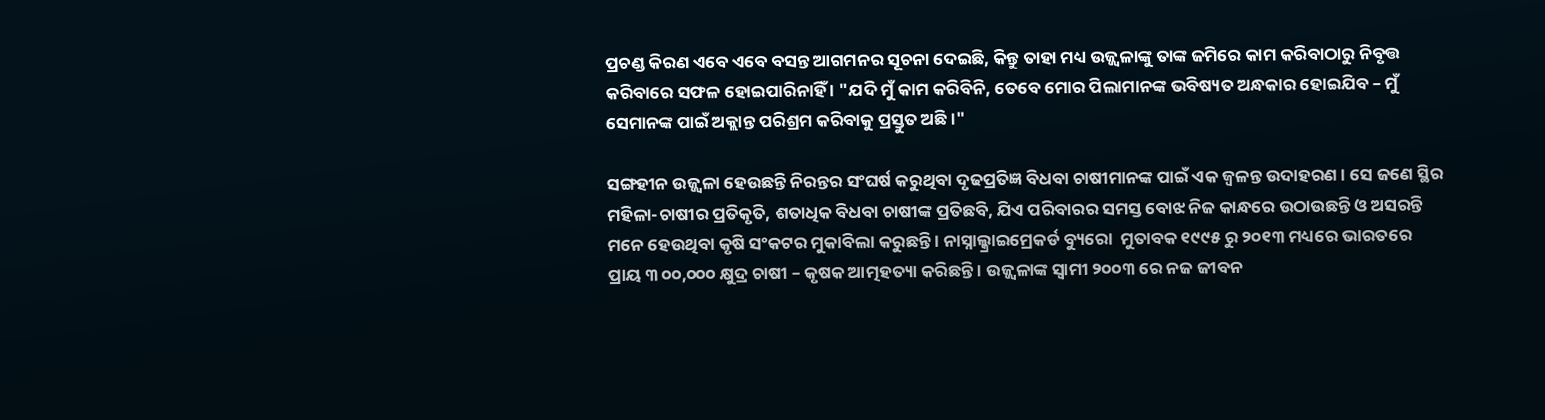ପ୍ରଚଣ୍ଡ କିରଣ ଏବେ ଏବେ ବସନ୍ତ ଆଗମନର ସୂଚନା ଦେଇଛି, କିନ୍ତୁ ତାହା ମଧ୍ୟ ଉଜ୍ଜ୍ୱଳାଙ୍କୁ ତାଙ୍କ ଜମିରେ କାମ କରିବାଠାରୁ ନିବୃତ୍ତ କରିବାରେ ସଫଳ ହୋଇପାରିନାହିଁ । "ଯଦି ମୁଁ କାମ କରିବିନି, ତେବେ ମୋର ପିଲାମାନଙ୍କ ଭବିଷ୍ୟତ ଅନ୍ଧକାର ହୋଇଯିବ – ମୁଁ ସେମାନଙ୍କ ପାଇଁ ଅକ୍ଲାନ୍ତ ପରିଶ୍ରମ କରିବାକୁ ପ୍ରସ୍ତୁତ ଅଛି ।"

ସଙ୍ଗହୀନ ଉଜ୍ଜ୍ୱଳା ହେଉଛନ୍ତି ନିରନ୍ତର ସଂଘର୍ଷ କରୁଥିବା ଦୃଢପ୍ରତିଜ୍ଞ ବିଧବା ଚାଷୀମାନଙ୍କ ପାଇଁ ଏକ ଜ୍ୱଳନ୍ତ ଉଦାହରଣ । ସେ ଜଣେ ସ୍ଥିର ମହିଳା-ଚାଷୀର ପ୍ରତିକୃତି, ଶତାଧିକ ବିଧବା ଚାଷୀଙ୍କ ପ୍ରତିଛବି, ଯିଏ ପରିବାରର ସମସ୍ତ ବୋଝ ନିଜ କାନ୍ଧରେ ଉଠାଉଛନ୍ତି ଓ ଅସରନ୍ତି ମନେ ହେଉଥିବା କୃଷି ସଂକଟର ମୁକାବିଲା କରୁଛନ୍ତି । ନାସ୍ନାଲ୍କ୍ରାଇମ୍ରେକର୍ଡ ବ୍ୟୁରୋ  ମୁତାବକ ୧୯୯୫ ରୁ ୨୦୧୩ ମଧ୍ୟରେ ଭାରତରେ ପ୍ରାୟ ୩ ୦୦,୦୦୦ କ୍ଷୁଦ୍ର ଚାଷୀ – କୃଷକ ଆତ୍ମହତ୍ୟା କରିଛନ୍ତି । ଉଜ୍ଜ୍ୱଳାଙ୍କ ସ୍ୱାମୀ ୨୦୦୩ ରେ ନଜ ଜୀବନ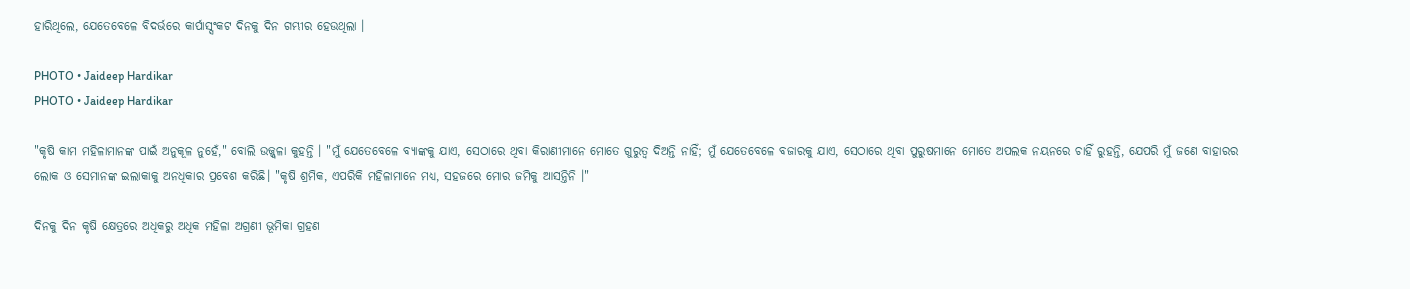ହାରିଥିଲେ, ଯେତେବେଳେ ବିଦର୍ଭରେ କାର୍ପାସ୍ସଂକଟ ଦିନକୁ ଦିନ ଗମ୍ଭୀର ହେଉଥିଲା ।

PHOTO • Jaideep Hardikar
PHOTO • Jaideep Hardikar

"କୃଷି କାମ ମହିଳାମାନଙ୍କ ପାଇଁ ଅନୁକୂଳ ନୁହେଁ," ବୋଲି ଉଜ୍ଜ୍ୱଳା କୁହନ୍ତି । "ମୁଁ ଯେତେବେଳେ ବ୍ୟାଙ୍କକୁ ଯାଏ, ସେଠାରେ ଥିବା କିରାଣୀମାନେ ମୋତେ ଗୁରୁତ୍ୱ ଦିଅନ୍ତି ନାହିଁ; ମୁଁ ଯେତେବେଳେ ବଜାରକୁ ଯାଏ, ସେଠାରେ ଥିବା ପୁରୁଷମାନେ ମୋତେ ଅପଲକ ନୟନରେ ଚାହିଁ ରୁହନ୍ତି, ଯେପରି ମୁଁ ଜଣେ ବାହାରର ଲୋକ ଓ ସେମାନଙ୍କ ଇଲାକାକୁ ଅନଧିକାର ପ୍ରବେଶ କରିଛି। "କୃଷି ଶ୍ରମିକ, ଏପରିକି ମହିଳାମାନେ ମଧ୍ୟ, ସହଜରେ ମୋର ଜମିକୁ ଆସନ୍ତିନି ।"

ଦିନକୁ ଦିନ କୃଷି କ୍ଷେତ୍ରରେ ଅଧିକରୁ ଅଧିକ ମହିଳା ଅଗ୍ରଣୀ ଭୂମିକା ଗ୍ରହଣ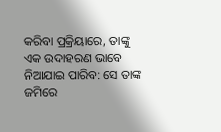କରିବା ପ୍ରକ୍ରିୟାରେ, ତାଙ୍କୁ ଏକ ଉଦାହରଣ ଭାବେ ନିଆଯାଇ ପାରିବ: ସେ ତାଙ୍କ ଜମିରେ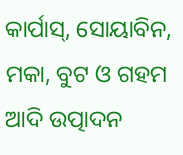କାର୍ପାସ୍, ସୋୟାବିନ, ମକା, ବୁଟ ଓ ଗହମ ଆଦି ଉତ୍ପାଦନ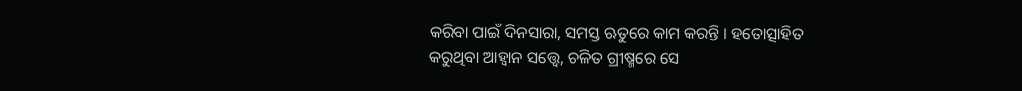କରିବା ପାଇଁ ଦିନସାରା, ସମସ୍ତ ଋତୁରେ କାମ କରନ୍ତି । ହତୋତ୍ସାହିତ କରୁଥିବା ଆହ୍ୱାନ ସତ୍ତ୍ୱେ, ଚଳିତ ଗ୍ରୀଷ୍ମରେ ସେ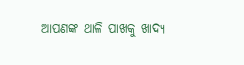ଆପଣଙ୍କ ଥାଳି ପାଖକୁ ଖାଦ୍ୟ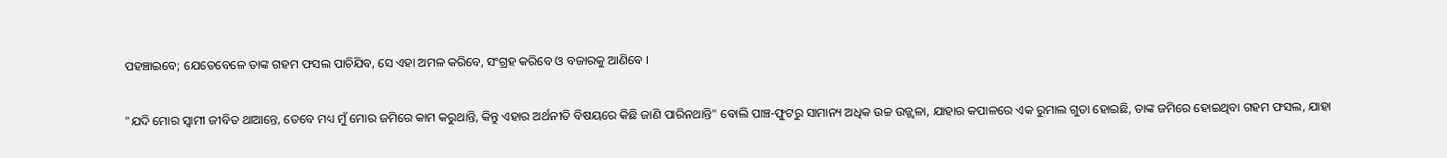ପହଞ୍ଚାଇବେ; ଯେତେବେଳେ ତାଙ୍କ ଗହମ ଫସଲ ପାଚିଯିବ, ସେ ଏହା ଅମଳ କରିବେ, ସଂଗ୍ରହ କରିବେ ଓ ବଜାରକୁ ଆଣିବେ ।

"ଯଦି ମୋର ସ୍ୱାମୀ ଜୀବିତ ଥାଆନ୍ତେ, ତେବେ ମଧ୍ୟ ମୁଁ ମୋର ଜମିରେ କାମ କରୁଥାନ୍ତି, କିନ୍ତୁ ଏହାର ଅର୍ଥନୀତି ବିଷୟରେ କିଛି ଜାଣି ପାରିନଥାନ୍ତି" ବୋଲି ପାଞ୍ଚ-ଫୁଟରୁ ସାମାନ୍ୟ ଅଧିକ ଉଚ୍ଚ ଉଜ୍ଜ୍ୱଳା, ଯାହାର କପାଳରେ ଏକ ରୁମାଲ ଗୁଡା ହୋଇଛି, ତାଙ୍କ ଜମିରେ ହୋଇଥିବା ଗହମ ଫସଲ, ଯାହା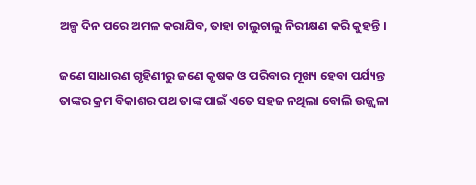ଅଳ୍ପ ଦିନ ପରେ ଅମଳ କରାଯିବ, ତାହା ଚାଲୁଚାଲୁ ନିରୀକ୍ଷଣ କରି କୁହନ୍ତି ।

ଜଣେ ସାଧାରଣ ଗୃହିଣୀରୁ ଜଣେ କୃଷକ ଓ ପରିବାର ମୂଖ୍ୟ ହେବା ପର୍ଯ୍ୟନ୍ତ ତାଙ୍କର କ୍ରମ ବିକାଶର ପଥ ତାଙ୍କ ପାଇଁ ଏତେ ସହଜ ନଥିଲା ବୋଲି ଉଜ୍ଜ୍ୱଳା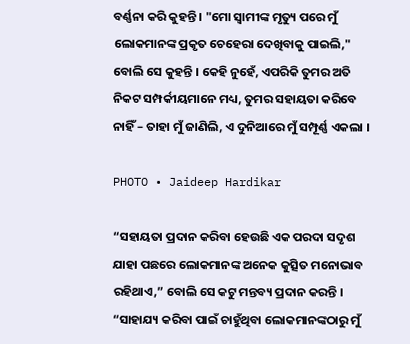ବର୍ଣ୍ଣନା କରି କୁହନ୍ତି । "ମୋ ସ୍ୱାମୀଙ୍କ ମୃତ୍ୟୁ ପରେ ମୁଁ ଲୋକମାନଙ୍କ ପ୍ରକୃତ ଚେହେରା ଦେଖିବାକୁ ପାଇଲି," ବୋଲି ସେ କୁହନ୍ତି । କେହି ନୁହେଁ, ଏପରିକି ତୁମର ଅତି ନିକଟ ସମ୍ପର୍କୀୟମାନେ ମଧ୍ୟ, ତୁମର ସହାୟତା କରିବେ ନାହିଁ – ତାହା ମୁଁ ଜାଣିଲି, ଏ ଦୁନିଆରେ ମୁଁ ସମ୍ପୂର୍ଣ୍ଣ ଏକଲା ।

PHOTO • Jaideep Hardikar

“ସହାୟତା ପ୍ରଦାନ କରିବା ହେଉଛି ଏକ ପରଦା ସଦୃଶ ଯାହା ପଛରେ ଲୋକମାନଙ୍କ ଅନେକ କୁତ୍ସିତ ମନୋଭାବ ରହିଥାଏ,” ବୋଲି ସେ କଟୁ ମନ୍ତବ୍ୟ ପ୍ରଦାନ କରନ୍ତି । “ସାହାଯ୍ୟ କରିବା ପାଇଁ ଚାହୁଁଥିବା ଲୋକମାନଙ୍କଠାରୁ ମୁଁ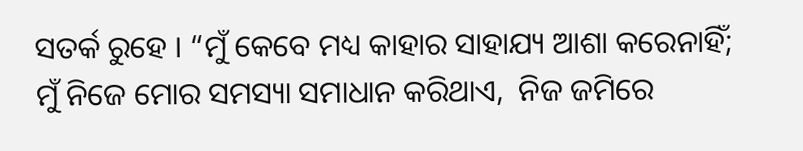ସତର୍କ ରୁହେ । “ମୁଁ କେବେ ମଧ୍ୟ କାହାର ସାହାଯ୍ୟ ଆଶା କରେନାହିଁ; ମୁଁ ନିଜେ ମୋର ସମସ୍ୟା ସମାଧାନ କରିଥାଏ,  ନିଜ ଜମିରେ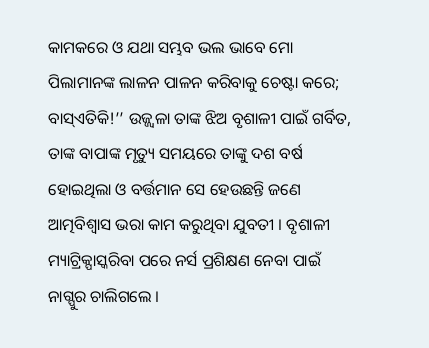କାମକରେ ଓ ଯଥା ସମ୍ଭବ ଭଲ ଭାବେ ମୋ ପିଲାମାନଙ୍କ ଲାଳନ ପାଳନ କରିବାକୁ ଚେଷ୍ଟା କରେ; ବାସ୍ଏତିକି!’’ ଉଜ୍ଜ୍ୱଳା ତାଙ୍କ ଝିଅ ବୃଶାଳୀ ପାଇଁ ଗର୍ବିତ, ତାଙ୍କ ବାପାଙ୍କ ମୃତ୍ୟୁ ସମୟରେ ତାଙ୍କୁ ଦଶ ବର୍ଷ ହୋଇଥିଲା ଓ ବର୍ତ୍ତମାନ ସେ ହେଉଛନ୍ତି ଜଣେ ଆତ୍ମବିଶ୍ୱାସ ଭରା କାମ କରୁଥିବା ଯୁବତୀ । ବୃଶାଳୀ ମ୍ୟାଟ୍ରିକ୍ପାସ୍କରିବା ପରେ ନର୍ସ ପ୍ରଶିକ୍ଷଣ ନେବା ପାଇଁ ନାଗ୍ପୁର ଚାଲିଗଲେ ।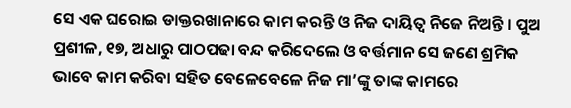ସେ ଏକ ଘରୋଇ ଡାକ୍ତରଖାନାରେ କାମ କରନ୍ତି ଓ ନିଜ ଦାୟିତ୍ୱ ନିଜେ ନିଅନ୍ତି । ପୁଅ ପ୍ରଶୀଳ, ୧୭, ଅଧାରୁ ପାଠପଢା ବନ୍ଦ କରିଦେଲେ ଓ ବର୍ତ୍ତମାନ ସେ ଜଣେ ଶ୍ରମିକ ଭାବେ କାମ କରିବା ସହିତ ବେଳେବେଳେ ନିଜ ମା’ଙ୍କୁ ତାଙ୍କ କାମରେ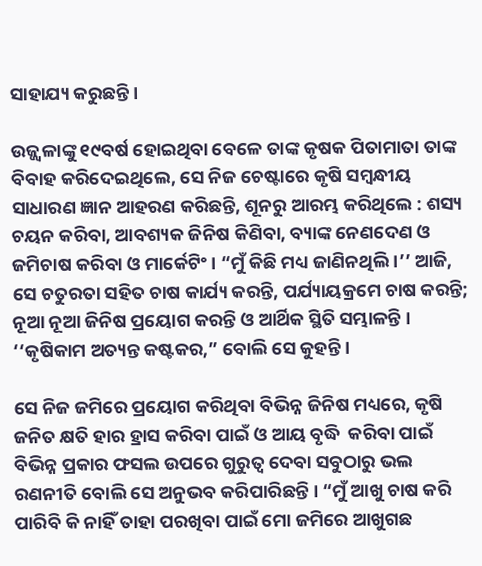ସାହାଯ୍ୟ କରୁଛନ୍ତି ।

ଉଜ୍ଜ୍ୱଳାଙ୍କୁ ୧୯ବର୍ଷ ହୋଇଥିବା ବେଳେ ତାଙ୍କ କୃଷକ ପିତାମାତା ତାଙ୍କ ବିବାହ କରିଦେଇଥିଲେ, ସେ ନିଜ ଚେଷ୍ଟାରେ କୃଷି ସମ୍ବନ୍ଧୀୟ ସାଧାରଣ ଜ୍ଞାନ ଆହରଣ କରିଛନ୍ତି, ଶୂନରୁ ଆରମ୍ଭ କରିଥିଲେ : ଶସ୍ୟ ଚୟନ କରିବା, ଆବଶ୍ୟକ ଜିନିଷ କିଣିବା, ବ୍ୟାଙ୍କ ନେଣଦେଣ ଓ ଜମିଚାଷ କରିବା ଓ ମାର୍କେଟିଂ । “ମୁଁ କିଛି ମଧ୍ୟ ଜାଣିନଥିଲି ।’’ ଆଜି, ସେ ଚତୁରତା ସହିତ ଚାଷ କାର୍ଯ୍ୟ କରନ୍ତି, ପର୍ଯ୍ୟାୟକ୍ରମେ ଚାଷ କରନ୍ତି; ନୂଆ ନୂଆ ଜିନିଷ ପ୍ରୟୋଗ କରନ୍ତି ଓ ଆର୍ଥିକ ସ୍ଥିତି ସମ୍ଭାଳନ୍ତି । ‘‘କୃଷିକାମ ଅତ୍ୟନ୍ତ କଷ୍ଟକର,” ବୋଲି ସେ କୁହନ୍ତି ।

ସେ ନିଜ ଜମିରେ ପ୍ରୟୋଗ କରିଥିବା ବିଭିନ୍ନ ଜିନିଷ ମଧ୍ୟରେ, କୃଷି ଜନିତ କ୍ଷତି ହାର ହ୍ରାସ କରିବା ପାଇଁ ଓ ଆୟ ବୃଦ୍ଧି  କରିବା ପାଇଁ ବିଭିନ୍ନ ପ୍ରକାର ଫସଲ ଉପରେ ଗୁରୁତ୍ୱ ଦେବା ସବୁଠାରୁ ଭଲ ରଣନୀତି ବୋଲି ସେ ଅନୁଭବ କରିପାରିଛନ୍ତି । “ମୁଁ ଆଖୁ ଚାଷ କରି ପାରିବି କି ନାହିଁ ତାହା ପରଖିବା ପାଇଁ ମୋ ଜମିରେ ଆଖୁଗଛ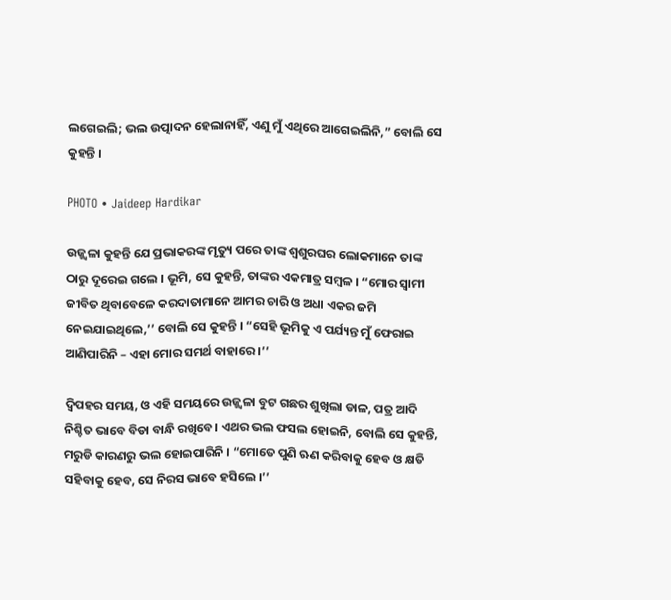ଲଗେଇଲି; ଭଲ ଉତ୍ପାଦନ ହେଲାନାହିଁ, ଏଣୁ ମୁଁ ଏଥିରେ ଆଗେଇଲିନି,” ବୋଲି ସେ କୁହନ୍ତି ।

PHOTO • Jaideep Hardikar

ଉଜ୍ଜ୍ୱଳା କୁହନ୍ତି ଯେ ପ୍ରଭାକରଙ୍କ ମୃତ୍ୟୁ ପରେ ତାଙ୍କ ଶ୍ୱଶୁରଘର ଲୋକମାନେ ତାଙ୍କ ଠାରୁ ଦୂରେଇ ଗଲେ । ଭୂମି, ସେ କୁହନ୍ତି, ତାଙ୍କର ଏକମାତ୍ର ସମ୍ବଳ । “ମୋର ସ୍ୱାମୀ ଜୀବିତ ଥିବାବେଳେ କରଦାତାମାନେ ଆମର ଚାରି ଓ ଅଧା ଏକର ଜମି ନେଇଯାଇଥିଲେ,’’ ବୋଲି ସେ କୁହନ୍ତି । “ସେହି ଭୂମିକୁ ଏ ପର୍ଯ୍ୟନ୍ତ ମୁଁ ଫେରାଇ ଆଣିପାରିନି – ଏହା ମୋର ସମର୍ଥ ବାହାରେ ।’’

ଦ୍ୱିପହର ସମୟ, ଓ ଏହି ସମୟରେ ଉଜ୍ଜ୍ୱଳା ବୁଟ ଗଛର ଶୁଖିଲା ଡାଳ, ପତ୍ର ଆଦି ନିଶ୍ଚିତ ଭାବେ ବିଡା ବାନ୍ଧି ରଖିବେ। ଏଥର ଭଲ ଫସଲ ହୋଇନି, ବୋଲି ସେ କୁହନ୍ତି, ମରୁଡି କାରଣରୁ ଭଲ ହୋଇପାରିନି । “ମୋତେ ପୁଣି ଋଣ କରିବାକୁ ହେବ ଓ କ୍ଷତି ସହିବାକୁ ହେବ, ସେ ନିରସ ଭାବେ ହସିଲେ ।’’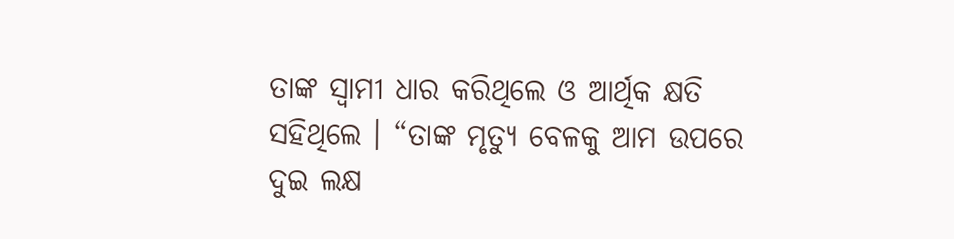ତାଙ୍କ ସ୍ୱାମୀ ଧାର କରିଥିଲେ ଓ ଆର୍ଥିକ କ୍ଷତି ସହିଥିଲେ । “ତାଙ୍କ ମୃତ୍ୟୁ ବେଳକୁ ଆମ ଉପରେ  ଦୁଇ ଲକ୍ଷ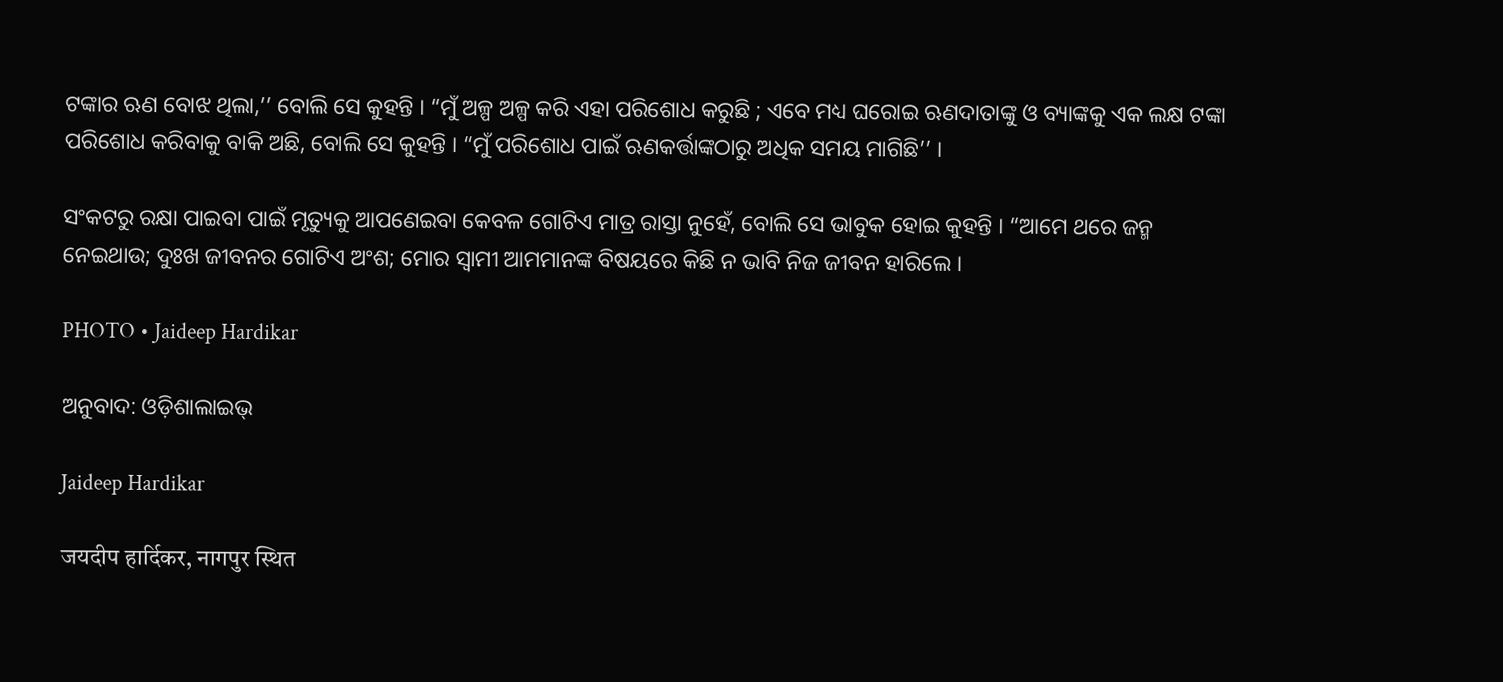ଟଙ୍କାର ଋଣ ବୋଝ ଥିଲା,’’ ବୋଲି ସେ କୁହନ୍ତି । “ମୁଁ ଅଳ୍ପ ଅଳ୍ପ କରି ଏହା ପରିଶୋଧ କରୁଛି ; ଏବେ ମଧ୍ୟ ଘରୋଇ ଋଣଦାତାଙ୍କୁ ଓ ବ୍ୟାଙ୍କକୁ ଏକ ଲକ୍ଷ ଟଙ୍କା ପରିଶୋଧ କରିବାକୁ ବାକି ଅଛି, ବୋଲି ସେ କୁହନ୍ତି । “ମୁଁ ପରିଶୋଧ ପାଇଁ ଋଣକର୍ତ୍ତାଙ୍କଠାରୁ ଅଧିକ ସମୟ ମାଗିଛି’’ ।

ସଂକଟରୁ ରକ୍ଷା ପାଇବା ପାଇଁ ମୃତ୍ୟୁକୁ ଆପଣେଇବା କେବଳ ଗୋଟିଏ ମାତ୍ର ରାସ୍ତା ନୁହେଁ, ବୋଲି ସେ ଭାବୁକ ହୋଇ କୁହନ୍ତି । “ଆମେ ଥରେ ଜନ୍ମ ନେଇଥାଉ; ଦୁଃଖ ଜୀବନର ଗୋଟିଏ ଅଂଶ; ମୋର ସ୍ୱାମୀ ଆମମାନଙ୍କ ବିଷୟରେ କିଛି ନ ଭାବି ନିଜ ଜୀବନ ହାରିଲେ ।

PHOTO • Jaideep Hardikar

ଅନୁବାଦ: ଓଡ଼ିଶାଲାଇଭ୍

Jaideep Hardikar

जयदीप हार्दिकर, नागपुर स्थित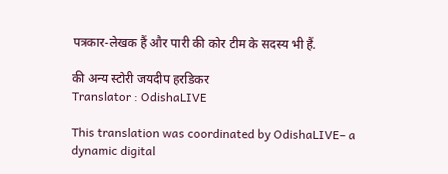पत्रकार-लेखक हैं और पारी की कोर टीम के सदस्य भी हैं.

की अन्य स्टोरी जयदीप हरडिकर
Translator : OdishaLIVE

This translation was coordinated by OdishaLIVE– a dynamic digital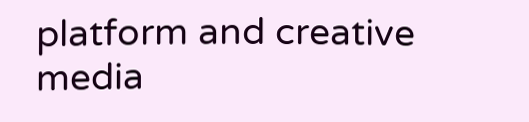platform and creative media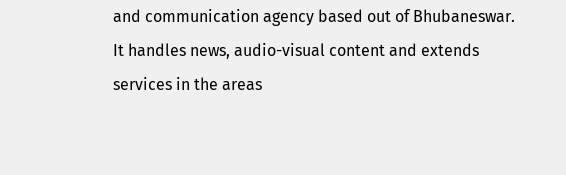and communication agency based out of Bhubaneswar. It handles news, audio-visual content and extends services in the areas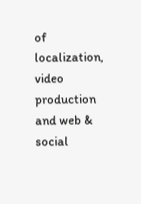of localization, video production and web & social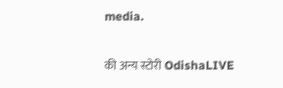media.

की अन्य स्टोरी OdishaLIVE